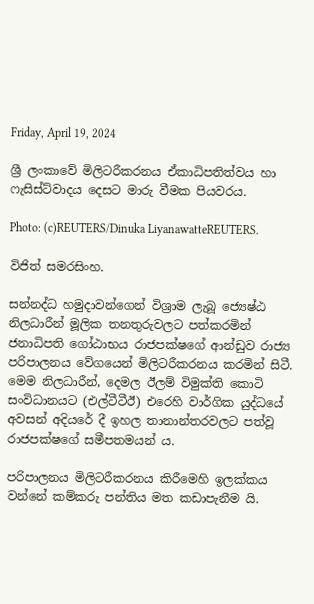Friday, April 19, 2024

ශ්‍රී ලංකාවේ මිලිටරීකරනය ඒකාධිපතිත්වය හා ෆැසිස්ට්වාදය දෙසට මාරු වීමක පියවරය.

Photo: (c)REUTERS/Dinuka LiyanawatteREUTERS.

විජිත් සමරසිංහ.

සන්නද්ධ හමුදාවන්ගෙන් විශ්‍රාම ලැබූ ජ්‍යෙෂ්ඨ නිලධාරීන් මූලික තනතුරුවලට පත්කරමින් ජනාධිපති ගෝඨාභය රාජපක්ෂගේ ආන්ඩුව රාජ්‍ය පරිපාලනය වේගයෙන් මිලිටරීකරනය කරමින් සිටී. මෙම නිලධාරීන්, දෙමල ඊලම් විමුක්ති කොටි සංවිධානයට (එල්ටීටීඊ) එරෙහි වාර්ගික යුද්ධයේ අවසන් අදියරේ දී ඉහල තානාන්තරවලට පත්වූ රාජපක්ෂගේ සමීපතමයන් ය.

පරිපාලනය මිලිටරීකරනය කිරීමෙහි ඉලක්කය වන්නේ කම්කරු පන්තිය මත කඩාපැනීම යි.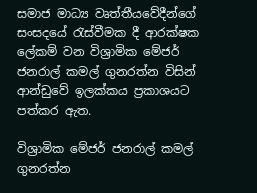සමාජ මාධ්‍ය වෘත්තීයවේදීන්ගේ සංසදයේ රැස්වීමක දී ආරක්ෂක ලේකම් වන විශ්‍රාමික මේජර් ජනරාල් කමල් ගුනරත්න විසින් ආන්ඩුවේ ඉලක්කය ප්‍රකාශයට පත්කර ඇත.

විශ්‍රාමික මේජර් ජනරාල් කමල් ගුනරත්න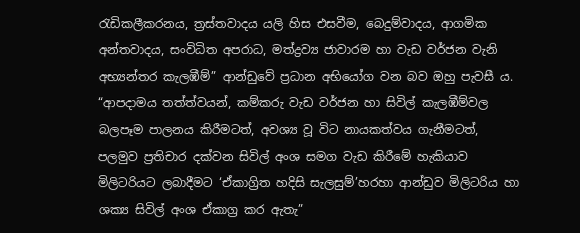රැඩිකලීකරනය, ත්‍රස්තවාදය යලි හිස එසවීම, බෙදුම්වාදය, ආගමික අන්තවාදය, සංවිධිත අපරාධ, මත්ද්‍රව්‍ය ජාවාරම හා වැඩ වර්ජන වැනි අභ්‍යන්තර කැලඹීම්” ආන්ඩුවේ ප්‍රධාන අභියෝග වන බව ඔහු පැවසී ය. “ආපදාමය තත්ත්වයන්, කම්කරු වැඩ වර්ජන හා සිවිල් කැලඹීම්වල බලපෑම පාලනය කිරීමටත්, අවශ්‍ය වූ විට නායකත්වය ගැනීමටත්, පලමුව ප්‍රතිචාර දක්වන සිවිල් අංශ සමග වැඩ කිරීමේ හැකියාව මිලිටරියට ලබාදීමට ‘ඒකාග්‍රිත හදිසි සැලසුම්’හරහා ආන්ඩුව මිලිටරිය හා ශක්‍ය සිවිල් අංශ ඒකාග්‍ර කර ඇතැ”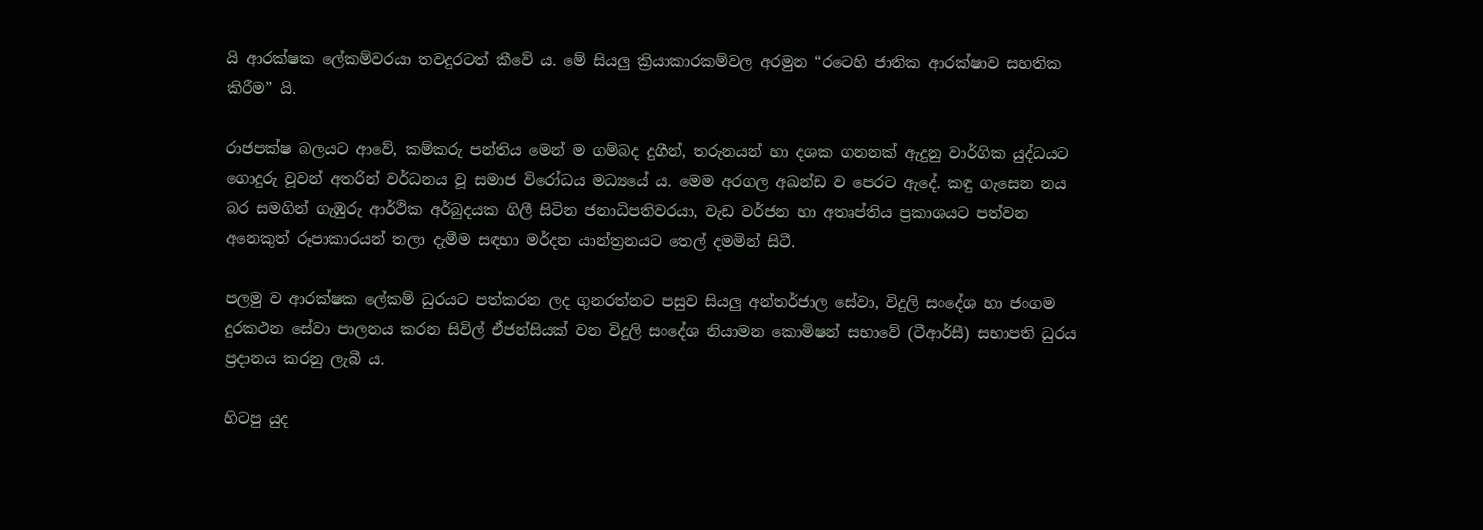යි ආරක්ෂක ලේකම්වරයා තවදුරටත් කීවේ ය. මේ සියලු ක්‍රියාකාරකම්වල අරමුන “රටෙහි ජාතික ආරක්ෂාව සහතික කිරීම” යි.

රාජපක්ෂ බලයට ආවේ, කම්කරු පන්තිය මෙන් ම ගම්බද දුගීන්, තරුනයන් හා දශක ගනනක් ඇදුනු වාර්ගික යුද්ධයට ගොදුරු වූවන් අතරින් වර්ධනය වූ සමාජ විරෝධය මධ්‍යයේ ය. මෙම අරගල අඛන්ඩ ව පෙරට ඇදේ. කඳු ගැසෙන නය බර සමගින් ගැඹුරු ආර්ථික අර්බුදයක ගිලී සිටින ජනාධිපතිවරයා, වැඩ වර්ජන හා අතෘප්තිය ප්‍රකාශයට පත්වන අනෙකුත් රූපාකාරයන් තලා දැමීම සඳහා මර්දන යාන්ත්‍රනයට තෙල් දමමින් සිටී.

පලමු ව ආරක්ෂක ලේකම් ධුරයට පත්කරන ලද ගුනරත්නට පසුව සියලු අන්තර්ජාල සේවා, විදුලි සංදේශ හා ජංගම දුරකථන සේවා පාලනය කරන සිවිල් ඒජන්සියක් වන විදුලි සංදේශ නියාමන කොමිෂන් සභාවේ (ටීආර්සී) සභාපති ධුරය ප්‍රදානය කරනු ලැබී ය.

හිටපු යුද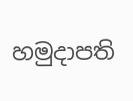හමුදාපති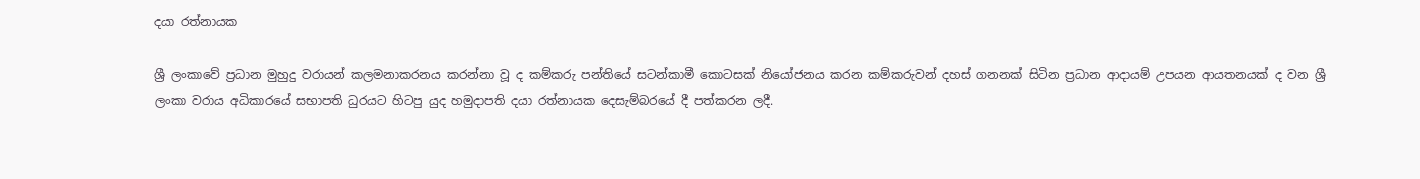දයා රත්නායක

ශ්‍රී ලංකාවේ ප්‍රධාන මුහුදු වරායන් කලමනාකරනය කරන්නා වූ ද කම්කරු පන්තියේ සටන්කාමී කොටසක් නියෝජනය කරන කම්කරුවන් දහස් ගනනක් සිටින ප්‍රධාන ආදායම් උපයන ආයතනයක් ද වන ශ්‍රී ලංකා වරාය අධිකාරයේ සභාපති ධුරයට හිටපු යුද හමුදාපති දයා රත්නායක දෙසැම්බරයේ දී පත්කරන ලදී.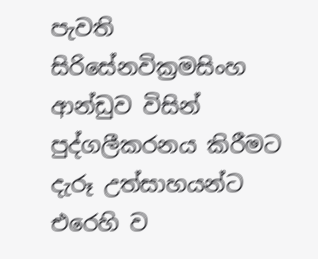පැවති සිරිසේනවික්‍රමසිංහ ආන්ඩුව විසින් පුද්ගලීකරනය කිරීමට දැරූ උත්සාහයන්ට එරෙහි ව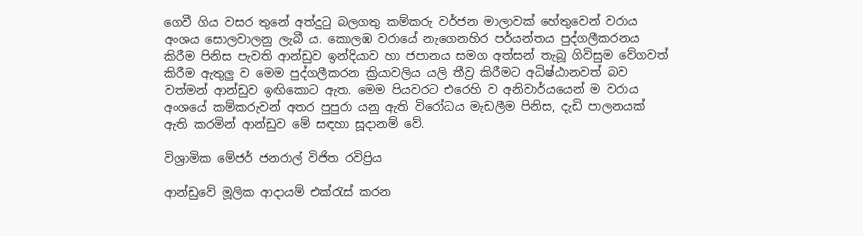ගෙවී ගිය වසර තුනේ අත්දුටු බලගතු කම්කරු වර්ජන මාලාවක් හේතුවෙන් වරාය අංශය සොලවාලනු ලැබී ය. කොලඹ වරායේ නැගෙනහිර පර්යන්තය පුද්ගලීකරනය කිරීම පිනිස පැවති ආන්ඩුව ඉන්දියාව හා ජපානය සමග අත්සන් තැබූ ගිවිසුම වේගවත් කිරීම ඇතුලු ව මෙම පුද්ගලීකරන ක්‍රියාවලිය යලි තීව්‍ර කිරීමට අධිෂ්ඨානවත් බව වත්මන් ආන්ඩුව ඉඟිකොට ඇත. මෙම පියවරට එරෙහි ව අනිවාර්යයෙන් ම වරාය අංශයේ කම්කරුවන් අතර පුපුරා යනු ඇති විරෝධය මැඩලීම පිනිස, දැඩි පාලනයක් ඇති කරමින් ආන්ඩුව මේ සඳහා සූදානම් වේ.

විශ්‍රාමික මේජර් ජනරාල් විජිත රවිප්‍රිය

ආන්ඩුවේ මූලික ආදායම් එක්රැස් කරන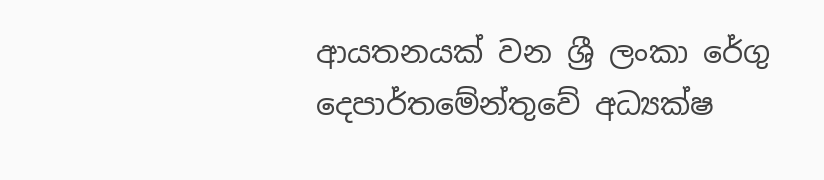ආයතනයක් වන ශ්‍රී ලංකා රේගු දෙපාර්තමේන්තුවේ අධ්‍යක්ෂ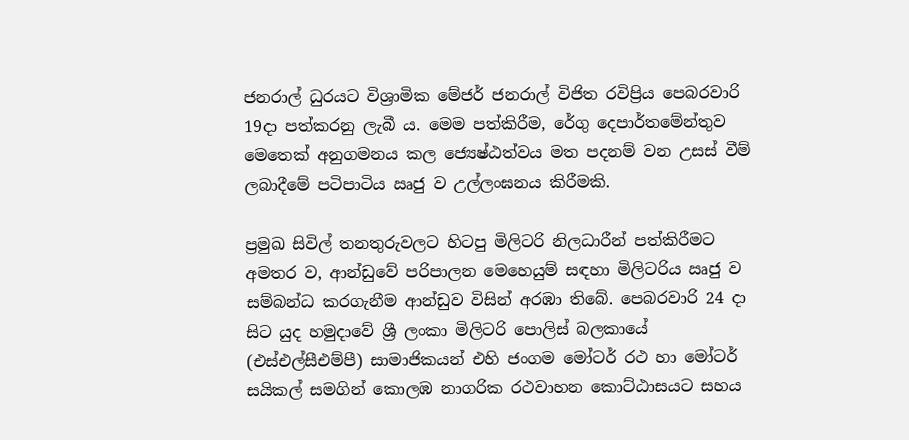ජනරාල් ධුරයට විශ්‍රාමික මේජර් ජනරාල් විජිත රවිප්‍රිය පෙබරවාරි 19දා පත්කරනු ලැබී ය. මෙම පත්කිරීම, රේගු දෙපාර්තමේන්තුව මෙතෙක් අනුගමනය කල ජ්‍යෙෂ්ඨත්වය මත පදනම් වන උසස් වීම් ලබාදීමේ පටිපාටිය ඍජු ව උල්ලංඝනය කිරීමකි.

ප්‍රමුඛ සිවිල් තනතුරුවලට හිටපු මිලිටරි නිලධාරීන් පත්කිරීමට අමතර ව, ආන්ඩුවේ පරිපාලන මෙහෙයුම් සඳහා මිලිටරිය ඍජු ව සම්බන්ධ කරගැනීම ආන්ඩුව විසින් අරඹා තිබේ. පෙබරවාරි 24 දා සිට යුද හමුදාවේ ශ්‍රී ලංකා මිලිටරි පොලිස් බලකායේ (එස්එල්සීඑම්පී) සාමාජිකයන් එහි ජංගම මෝටර් රථ හා මෝටර් සයිකල් සමගින් කොලඹ නාගරික රථවාහන කොට්ඨාසයට සහය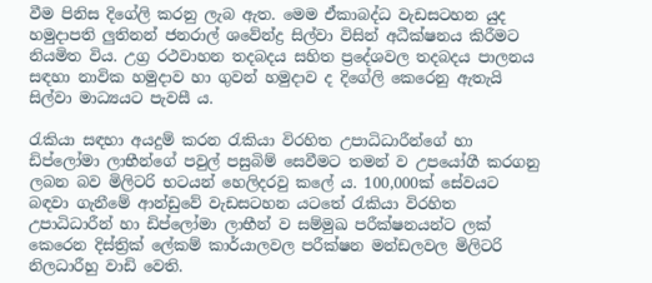වීම පිනිස දිගේලි කරනු ලැබ ඇත. මෙම ඒකාබද්ධ වැඩසටහන යුද හමුදාපති ලුතිනන් ජනරාල් ශවේන්ද්‍ර සිල්වා විසින් අධීක්ෂනය කිරීමට නියමිත විය. උග්‍ර රථවාහන තදබදය සහිත ප්‍රදේශවල තදබදය පාලනය සඳහා නාවික හමුදාව හා ගුවන් හමුදාව ද දිගේලි කෙරෙනු ඇතැයි සිල්වා මාධ්‍යයට පැවසී ය.

රැකියා සඳහා අයදුම් කරන රැකියා විරහිත උපාධිධාරීන්ගේ හා ඩිප්ලෝමා ලාභීන්ගේ පවුල් පසුබිම් සෙවීමට තමන් ව උපයෝගී කරගනු ලබන බව මිලිටරි භටයන් හෙලිදරවු කලේ ය. 100,000ක් සේවයට බඳවා ගැනීමේ ආන්ඩුවේ වැඩසටහන යටතේ රැකියා විරහිත උපාධිධාරීන් හා ඩිප්ලෝමා ලාභීන් ව සම්මුඛ පරීක්ෂනයන්ට ලක් කෙරෙන දිස්ත්‍රික් ලේකම් කාර්යාලවල පරීක්ෂන මන්ඩලවල මිලිටරි නිලධාරීහු වාඩි වෙති.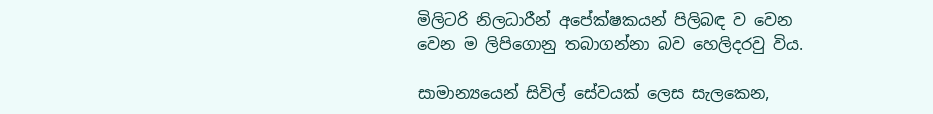මිලිටරි නිලධාරීන් අපේක්ෂකයන් පිලිබඳ ව වෙන වෙන ම ලිපිගොනු තබාගන්නා බව හෙලිදරවු විය.

සාමාන්‍යයෙන් සිවිල් සේවයක් ලෙස සැලකෙන,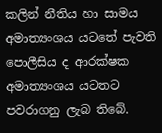කලින් නීතිය හා සාමය අමාත්‍යංශය යටතේ පැවති පොලීසිය ද ආරක්ෂක අමාත්‍යංශය යටතට පවරාගනු ලැබ තිබේ.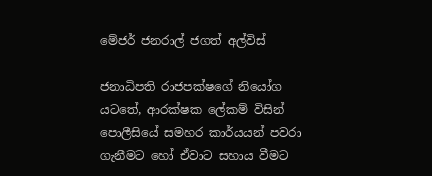මේජර් ජනරාල් ජගත් අල්විස්

ජනාධිපති රාජපක්ෂගේ නියෝග යටතේ, ආරක්ෂක ලේකම් විසින් පොලීසියේ සමහර කාර්යයන් පවරා ගැනීමට හෝ ඒවාට සහාය වීමට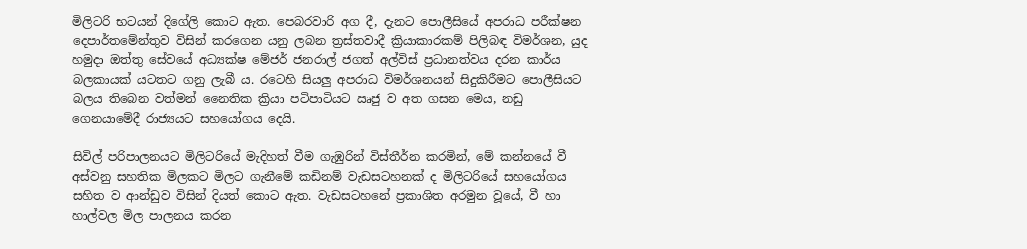මිලිටරි භටයන් දිගේලි කොට ඇත. පෙබරවාරි අග දී, දැනට පොලීසියේ අපරාධ පරීක්ෂන දෙපාර්තමේන්තුව විසින් කරගෙන යනු ලබන ත්‍රස්තවාදී ක්‍රියාකාරකම් පිලිබඳ විමර්ශන, යුද හමුදා ඔත්තු සේවයේ අධ්‍යක්ෂ මේජර් ජනරාල් ජගත් අල්විස් ප්‍රධානත්වය දරන කාර්ය බලකායක් යටතට ගනු ලැබී ය. රටෙහි සියලු අපරාධ විමර්ශනයන් සිදුකිරීමට පොලීසියට බලය තිබෙන වත්මන් නෛතික ක්‍රියා පටිපාටියට ඍජු ව අත ගසන මෙය, නඩු ගෙනයාමේදී රාජ්‍යයට සහයෝගය දෙයි.

සිවිල් පරිපාලනයට මිලිටරියේ මැදිහත් වීම ගැඹුරින් විස්තීර්න කරමින්, මේ කන්නයේ වී අස්වනු සහතික මිලකට මිලට ගැනීමේ කඩිනම් වැඩසටහනක් ද මිලිටරියේ සහයෝගය සහිත ව ආන්ඩුව විසින් දියත් කොට ඇත. වැඩසටහනේ ප්‍රකාශිත අරමුන වූයේ, වී හා හාල්වල මිල පාලනය කරන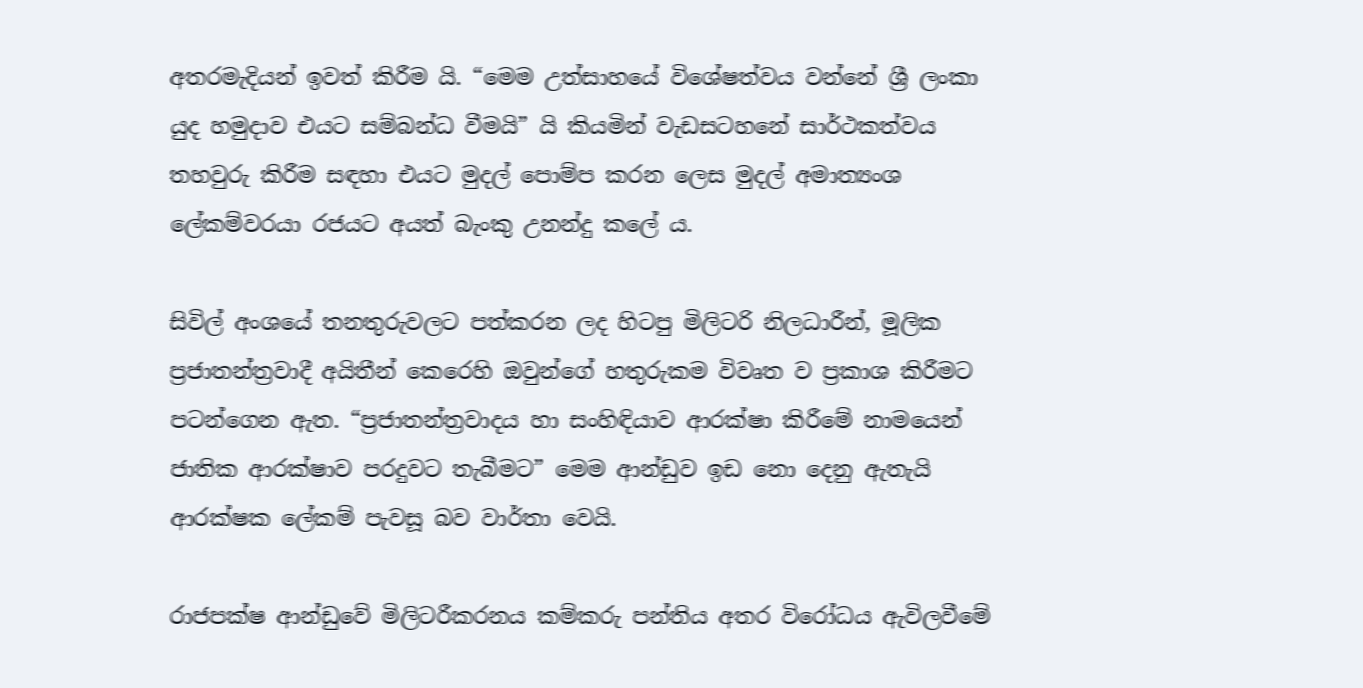අතරමැදියන් ඉවත් කිරීම යි. “මෙම උත්සාහයේ විශේෂත්වය වන්නේ ශ්‍රී ලංකා යුද හමුදාව එයට සම්බන්ධ වීමයි” යි කියමින් වැඩසටහනේ සාර්ථකත්වය තහවුරු කිරීම සඳහා එයට මුදල් පොම්ප කරන ලෙස මුදල් අමාත්‍යංශ ලේකම්වරයා රජයට අයත් බැංකු උනන්දු කලේ ය.

සිවිල් අංශයේ තනතුරුවලට පත්කරන ලද හිටපු මිලිටරි නිලධාරීන්, මූලික ප්‍රජාතන්ත්‍රවාදී අයිතීන් කෙරෙහි ඔවුන්ගේ හතුරුකම විවෘත ව ප්‍රකාශ කිරීමට පටන්ගෙන ඇත. “ප්‍රජාතන්ත්‍රවාදය හා සංහිඳියාව ආරක්ෂා කිරීමේ නාමයෙන් ජාතික ආරක්ෂාව පරදුවට තැබීමට” මෙම ආන්ඩුව ඉඩ නො දෙනු ඇතැයි ආරක්ෂක ලේකම් පැවසූ බව වාර්තා වෙයි.

රාජපක්ෂ ආන්ඩුවේ මිලිටරීකරනය කම්කරු පන්තිය අතර විරෝධය ඇවිලවීමේ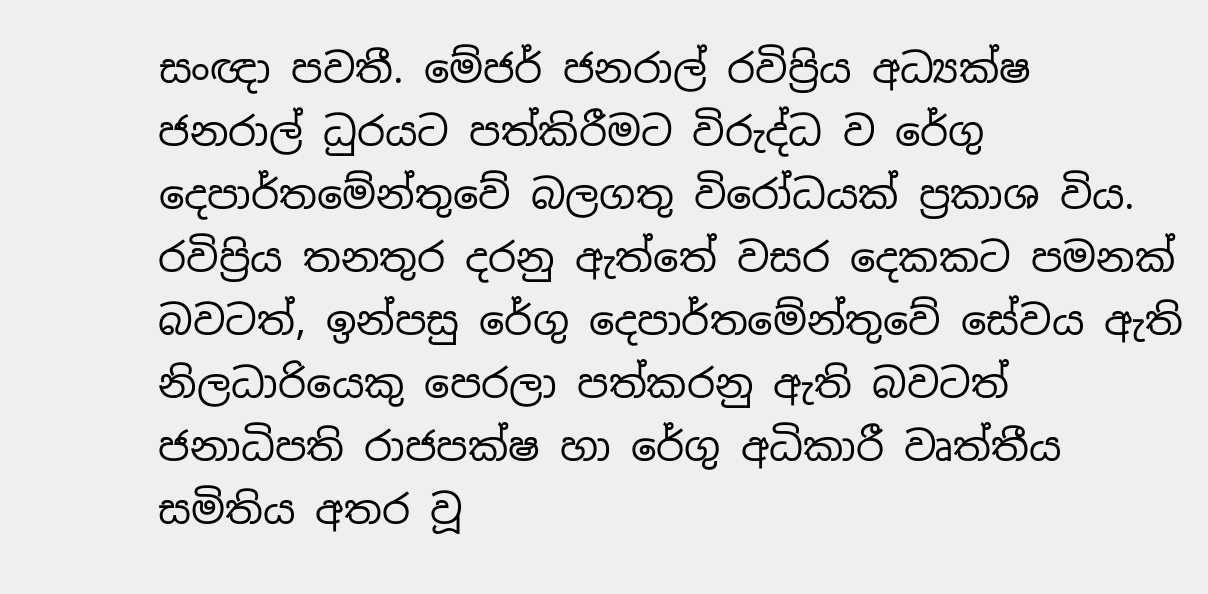සංඥා පවතී. මේජර් ජනරාල් රවිප්‍රිය අධ්‍යක්ෂ ජනරාල් ධුරයට පත්කිරීමට විරුද්ධ ව රේගු දෙපාර්තමේන්තුවේ බලගතු විරෝධයක් ප්‍රකාශ විය. රවිප්‍රිය තනතුර දරනු ඇත්තේ වසර දෙකකට පමනක් බවටත්, ඉන්පසු රේගු දෙපාර්තමේන්තුවේ සේවය ඇති නිලධාරියෙකු පෙරලා පත්කරනු ඇති බවටත් ජනාධිපති රාජපක්ෂ හා රේගු අධිකාරී වෘත්තීය සමිතිය අතර වූ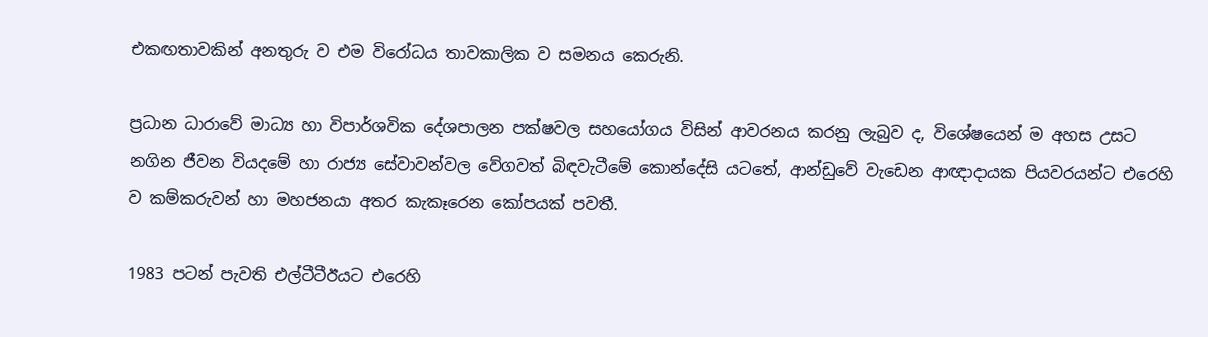එකඟතාවකින් අනතුරු ව එම විරෝධය තාවකාලික ව සමනය කෙරුනි.

ප්‍රධාන ධාරාවේ මාධ්‍ය හා විපාර්ශවික දේශපාලන පක්ෂවල සහයෝගය විසින් ආවරනය කරනු ලැබුව ද, විශේෂයෙන් ම අහස උසට නගින ජීවන වියදමේ හා රාජ්‍ය සේවාවන්වල වේගවත් බිඳවැටීමේ කොන්දේසි යටතේ, ආන්ඩුවේ වැඩෙන ආඥාදායක පියවරයන්ට එරෙහි ව කම්කරුවන් හා මහජනයා අතර කැකෑරෙන කෝපයක් පවතී.

1983 පටන් පැවති එල්ටීටීඊයට එරෙහි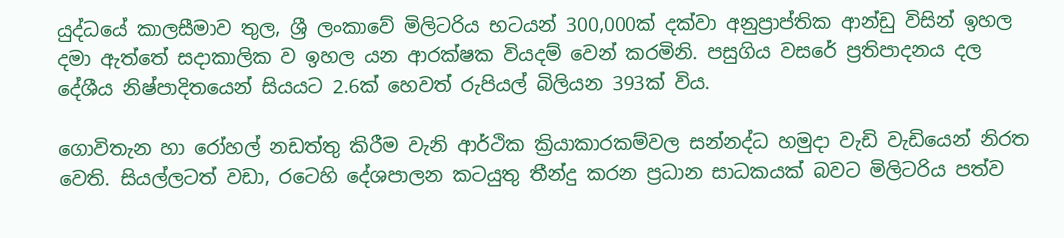යුද්ධයේ කාලසීමාව තුල, ශ්‍රී ලංකාවේ මිලිටරිය භටයන් 300,000ක් දක්වා අනුප්‍රාප්තික ආන්ඩු විසින් ඉහල දමා ඇත්තේ සදාකාලික ව ඉහල යන ආරක්ෂක වියදම් වෙන් කරමිනි. පසුගිය වසරේ ප්‍රතිපාදනය දල දේශීය නිෂ්පාදිතයෙන් සියයට 2.6ක් හෙවත් රුපියල් බිලියන 393ක් විය.

ගොවිතැන හා රෝහල් නඩත්තු කිරීම වැනි ආර්ථික ක්‍රියාකාරකම්වල සන්නද්ධ හමුදා වැඩි වැඩියෙන් නිරත වෙති. සියල්ලටත් වඩා, රටෙහි දේශපාලන කටයුතු තීන්දු කරන ප්‍රධාන සාධකයක් බවට මිලිටරිය පත්ව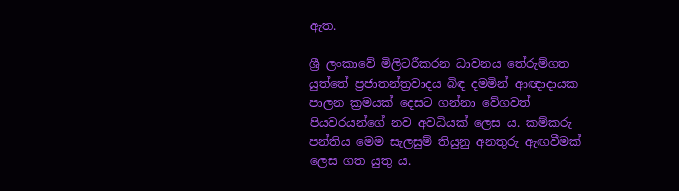ඇත.

ශ්‍රී ලංකාවේ මිලිටරීකරන ධාවනය තේරුම්ගත යුත්තේ ප්‍රජාතන්ත්‍රවාදය බිඳ දමමින් ආඥාදායක පාලන ක්‍රමයක් දෙසට ගන්නා වේගවත් පියවරයන්ගේ නව අවධියක් ලෙස ය. කම්කරු පන්තිය මෙම සැලසුම් තියුනු අනතුරු ඇඟවීමක් ලෙස ගත යුතු ය.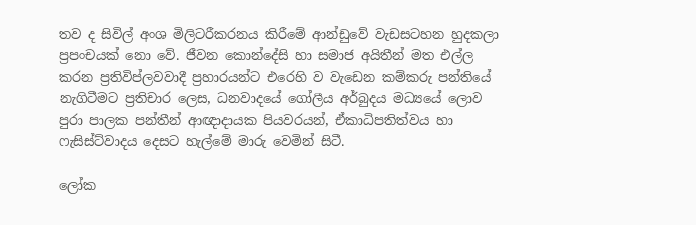තව ද සිවිල් අංශ මිලිටරීකරනය කිරීමේ ආන්ඩුවේ වැඩසටහන හුදකලා ප්‍රපංචයක් නො වේ. ජීවන කොන්දේසි හා සමාජ අයිතීන් මත එල්ල කරන ප්‍රතිවිප්ලවවාදී ප්‍රහාරයන්ට එරෙහි ව වැඩෙන කම්කරු පන්තියේ නැගිටීමට ප්‍රතිචාර ලෙස, ධනවාදයේ ගෝලීය අර්බුදය මධ්‍යයේ ලොව පුරා පාලක පන්තීන් ආඥාදායක පියවරයන්, ඒකාධිපතිත්වය හා ෆැසිස්ට්වාදය දෙසට හැල්මේ මාරු වෙමින් සිටී.

ලෝක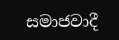සමාජවාදී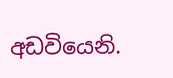අඩවියෙනි.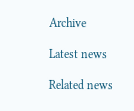Archive

Latest news

Related news